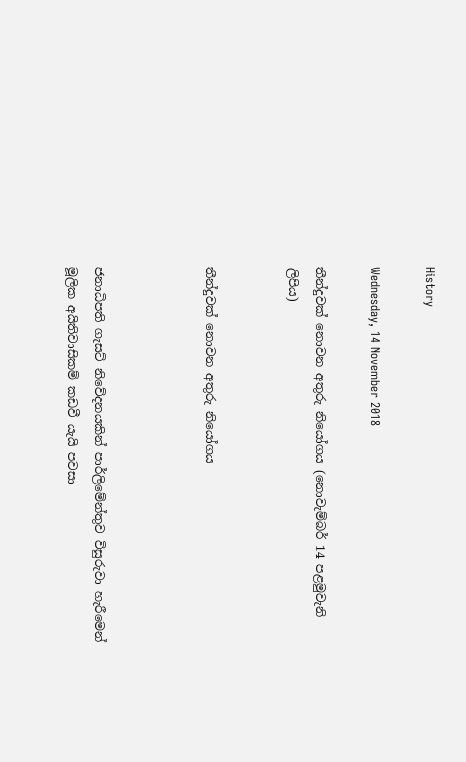History

Wednesday, 14 November 2018

තීන්දුවක් නොවන අතුරු නියෝගය (නොවැම්බර් 14 පළමුවැනි ලිපිය)


තීන්දුවක් නොවන අතුරු නියෝගය



ජනාධිපති ගැසට් නිවේදනයකින් පාර්ලිමේන්තුව විසුරුවා හැරීමෙන් මූලික අයිතිවාසිකම් කඩවී යැයි පවසා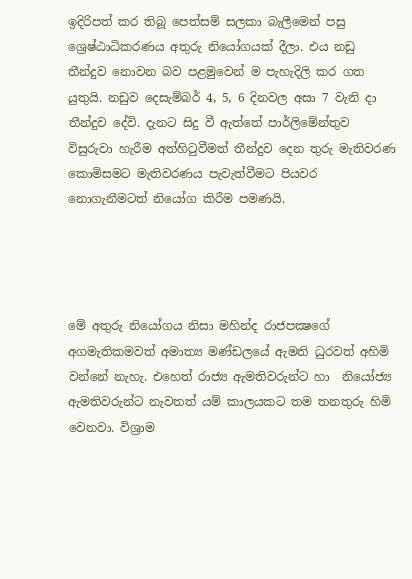ඉදිරිපත් කර තිබූ පෙත්සම් සලකා බැලීමෙන් පසු ශ්‍රෙෂ්ඨාධිකරණය අතුරු නියෝගයක් දීලා. එය නඩු තීන්දුව නොවන බව පළමුවෙන් ම පැහැදිලි කර ගත යුතුයි. නඩුව දෙසැම්බර් 4, 5, 6 දිනවල අසා 7 වැනි දා තීන්දුව දේවි. දැනට සිදු වී ඇත්තේ පාර්ලිමේන්තුව විසුරුවා හැරීම අත්හිටුවීමත් තීන්දුව දෙන තුරු මැතිවරණ කොමිසමට මැතිවරණය පැවැත්වීමට පියවර නොගැනීමටත් නියෝග කිරීම පමණයි.




මේ අතුරු නියෝගය නිසා මහින්ද රාජපක්‍ෂගේ අගමැතිකමවත් අමාත්‍ය මණ්ඩලයේ ඇමති ධුරවත් අහිමි වන්නේ නැහැ. එහෙත් රාජ්‍ය ඇමතිවරුන්ට හා  නියෝජ්‍ය ඇමතිවරුන්ට නැවතත් යම් කාලයකට තම තනතුරු හිමි වෙනවා. විශ්‍රාම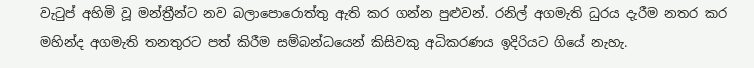වැටුප් අහිමි වූ මන්ත්‍රීන්ට නව බලාපොරොත්තු ඇති කර ගන්න පුළුවන්. රනිල් අගමැති ධුරය දැරීම නතර කර මහින්ද අගමැති තනතුරට පත් කිරීම සම්බන්ධයෙන් කිසිවකු අධිකරණය ඉදිරියට ගියේ නැහැ.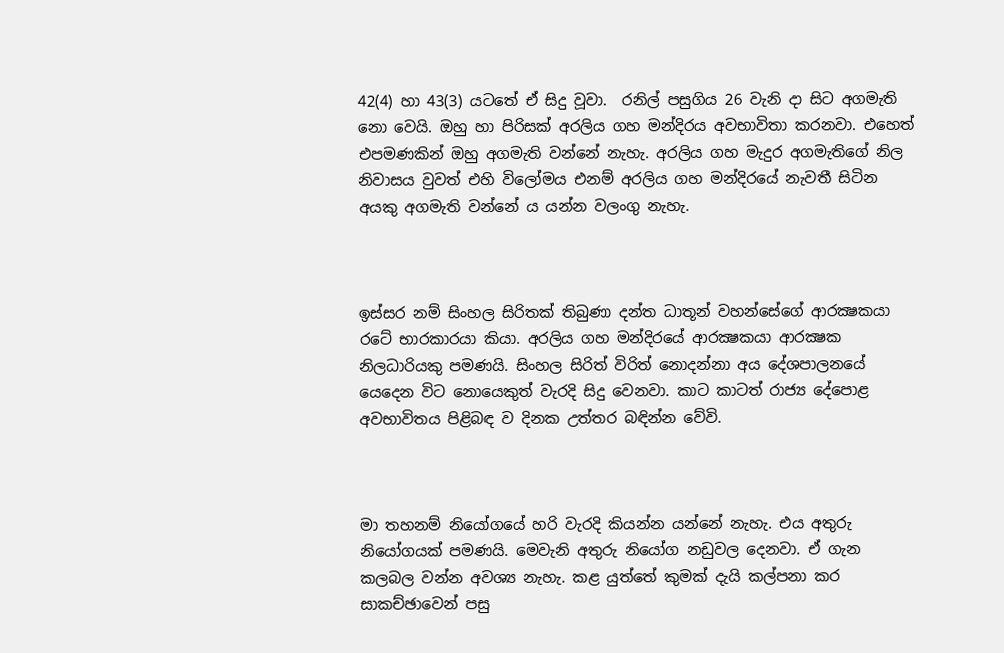42(4) හා 43(3) යටතේ ඒ සිදු වූවා.  රනිල් පසුගිය 26 වැනි දා සිට අගමැති නො වෙයි. ඔහු හා පිරිසක් අරලිය ගහ මන්දිරය අවභාවිතා කරනවා. එහෙත් එපමණකින් ඔහු අගමැති වන්නේ නැහැ. අරලිය ගහ මැදුර අගමැතිගේ නිල නිවාසය වුවත් එහි විලෝමය එනම් අරලිය ගහ මන්දිරයේ නැවතී සිටින අයකු අගමැති වන්නේ ය යන්න වලංගු නැහැ.



ඉස්සර නම් සිංහල සිරිතක් තිබුණා දන්ත ධාතූන් වහන්සේගේ ආරක්‍ෂකයා රටේ භාරකාරයා කියා. අරලිය ගහ මන්දිරයේ ආරක්‍ෂකයා ආරක්‍ෂක නිලධාරියකු පමණයි. සිංහල සිරිත් විරිත් නොදන්නා අය දේශපාලනයේ යෙදෙන විට නොයෙකුත් වැරදි සිදු වෙනවා. කාට කාටත් රාජ්‍ය දේපොළ අවභාවිතය පිළිබඳ ව දිනක උත්තර බඳින්න වේවි.



මා තහනම් නියෝගයේ හරි වැරදි කියන්න යන්නේ නැහැ. එය අතුරු නියෝගයක් පමණයි. මෙවැනි අතුරු නියෝග නඩුවල දෙනවා. ඒ ගැන කලබල වන්න අවශ්‍ය නැහැ. කළ යුත්තේ කුමක් දැයි කල්පනා කර සාකච්ඡාවෙන් පසු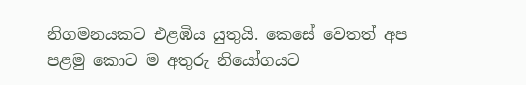නිගමනයකට එළඹිය යුතුයි. කෙසේ වෙතත් අප පළමු කොට ම අතුරු නියෝගයට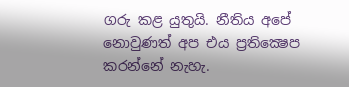ගරු කළ යුතුයි. නීතිය අපේ නොවුණත් අප එය ප්‍රතික්‍ෂෙප කරන්නේ නැහැ.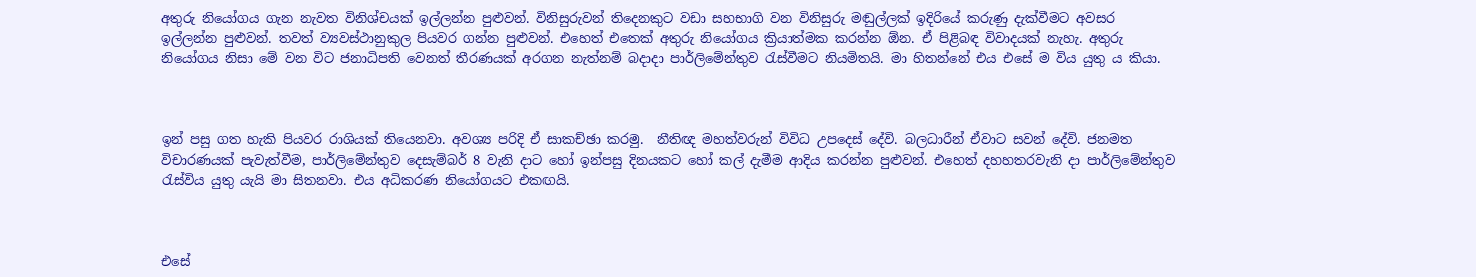අතුරු නියෝගය ගැන නැවත විනිශ්චයක් ඉල්ලන්න පුළුවන්. විනිසුරුවන් තිදෙනකුට වඩා සහභාගි වන විනිසුරු මඬුල්ලක් ඉදිරියේ කරුණු දැක්වීමට අවසර ඉල්ලන්න පුළුවන්. තවත් ව්‍යවස්ථානුකුල පියවර ගන්න පුළුවන්. එහෙත් එතෙක් අතුරු නියෝගය ක්‍රියාත්මක කරන්න ඕන. ඒ පිළිබඳ විවාදයක් නැහැ. අතුරු නියෝගය නිසා මේ වන විට ජනාධිපති වෙනත් තීරණයක් අරගන නැත්නම් බදාදා පාර්ලිමේන්තුව රැස්වීමට නියමිතයි. මා හිතන්නේ එය එසේ ම විය යුතු ය කියා.



ඉන් පසු ගත හැකි පියවර රාශියක් තියෙනවා. අවශ්‍ය පරිදි ඒ සාකච්ඡා කරමු.  නීතිඥ මහත්වරුන් විවිධ උපදෙස් දේවි. බලධාරීන් ඒවාට සවන් දේවි. ජනමත විචාරණයක් පැවැත්වීම, පාර්ලිමේන්තුව දෙසැම්බර් 8 වැනි දාට හෝ ඉන්පසු දිනයකට හෝ කල් දැමීම ආදිය කරන්න පුළුවන්. එහෙත් දහහතරවැනි දා පාර්ලිමේන්තුව රැස්විය යුතු යැයි මා සිතනවා. එය අධිකරණ නියෝගයට එකඟයි.



එසේ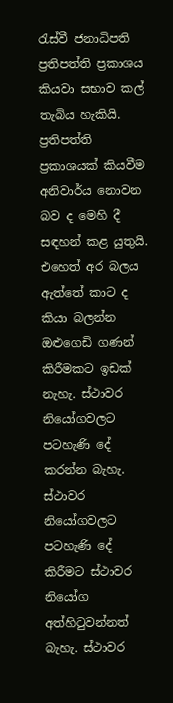රැස්වී ජනාධිපති ප්‍රතිපත්ති ප්‍රකාශය කියවා සභාව කල් තැබිය හැකියි. ප්‍රතිපත්ති ප්‍රකාශයක් කියවීම අනිවාර්ය නොවන බව ද මෙහි දී සඳහන් කළ යුතුයි. එහෙත් අර බලය ඇත්තේ කාට ද කියා බලන්න ඔළුගෙඩි ගණන් කිරීමකට ඉඩක් නැහැ. ස්ථාවර නියෝගවලට පටහැණි දේ කරන්න බැහැ. ස්ථාවර නියෝගවලට පටහැණි දේ කිරීමට ස්ථාවර නියෝග අත්හිටුවන්නත් බැහැ. ස්ථාවර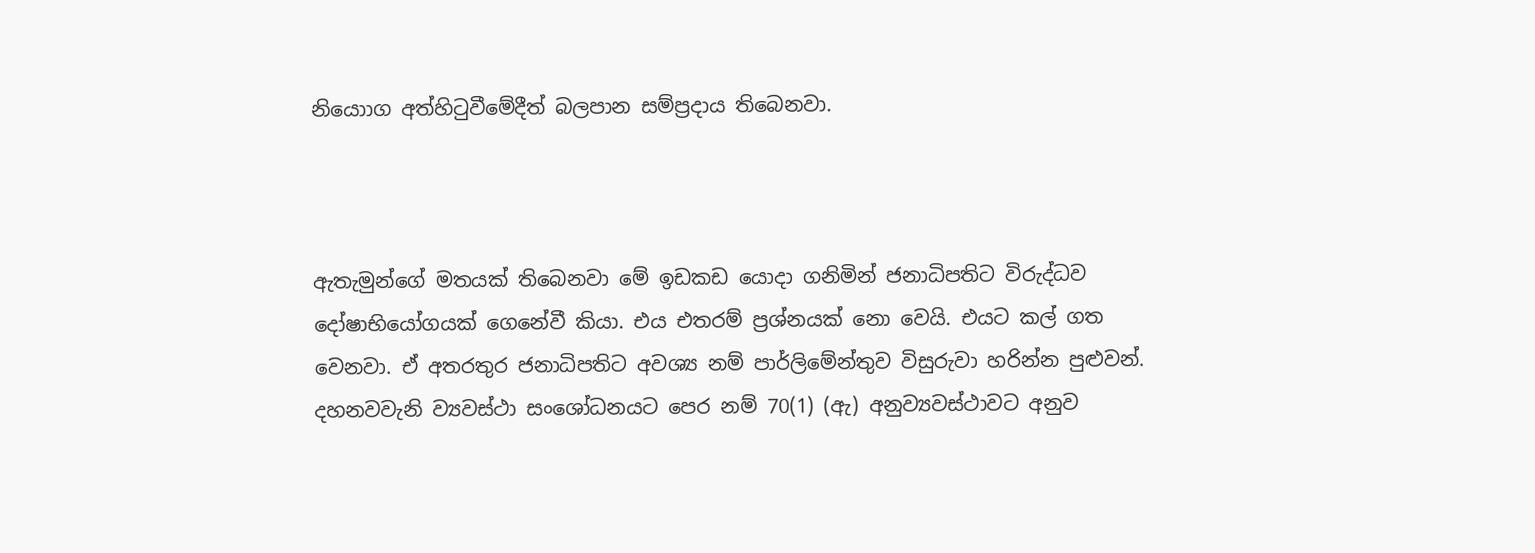නියොාග අත්හිටුවීමේදීත් බලපාන සම්ප්‍රදාය තිබෙනවා.



ඇතැමුන්ගේ මතයක් තිබෙනවා මේ ඉඩකඩ යොදා ගනිමින් ජනාධිපතිට විරුද්ධව දෝෂාභියෝගයක් ගෙනේවී කියා. එය එතරම් ප්‍රශ්නයක් නො වෙයි. එයට කල් ගත වෙනවා. ඒ අතරතුර ජනාධිපතිට අවශ්‍ය නම් පාර්ලිමේන්තුව විසුරුවා හරින්න පුළුවන්. දහනවවැනි ව්‍යවස්ථා සංශෝධනයට පෙර නම් 70(1) (ඇ) අනුව්‍යවස්ථාවට අනුව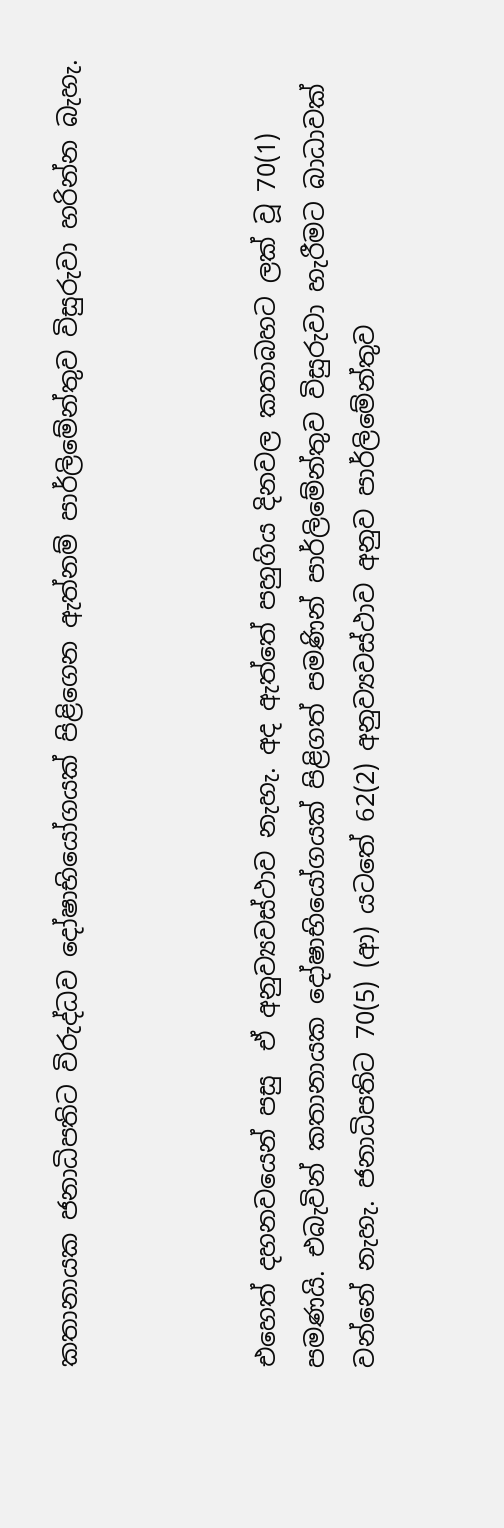කතානායක ජනාධිපතිට විරුද්ධව දෝෂාභියෝගයක් පිළිගෙන ඇත්නම් පාර්ලිමේන්තුව විසුරුවා හරින්න බැහැ.



එහෙත් දහනවයෙන් පසු  ඒ අනුව්‍යවස්ථාව නැහැ. අද ඇත්තේ පහුගිය දිනවල කතාබහට ලක් වූ 70(1) පමණයි. එබැවින් කතානායක දෝෂාභියෝගයක් පිළිගත් පමණින් පාර්ලිමේන්තුව විසුරුවා හැරීමට බාධාවක් වන්නේ නැහැ. ජනාධිපතිට 70(5) (ආ) යටතේ 62(2) අනුව්‍යවස්ථාව අනුව පාර්ලිමේන්තුව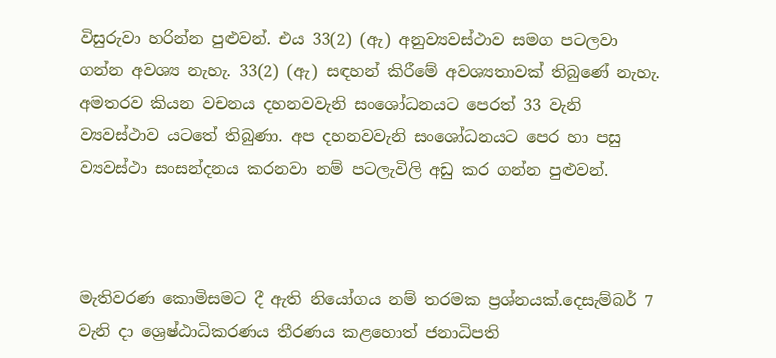විසුරුවා හරින්න පුළුවන්. එය 33(2) (ඇ) අනුව්‍යවස්ථාව සමග පටලවා ගන්න අවශ්‍ය නැහැ. 33(2) (ඇ) සඳහන් කිරීමේ අවශ්‍යතාවක් තිබුණේ නැහැ. අමතරව කියන වචනය දහනවවැනි සංශෝධනයට පෙරත් 33 වැනි ව්‍යවස්ථාව යටතේ තිබුණා. අප දහනවවැනි සංශෝධනයට පෙර හා පසු ව්‍යවස්ථා සංසන්දනය කරනවා නම් පටලැවිලි අඩු කර ගන්න පුළුවන්.



මැතිවරණ කොමිසමට දී ඇති නියෝගය නම් තරමක ප්‍රශ්නයක්.දෙසැම්බර් 7 වැනි දා ශ්‍රෙෂ්ඨාධිකරණය තීරණය කළහොත් ජනාධිපති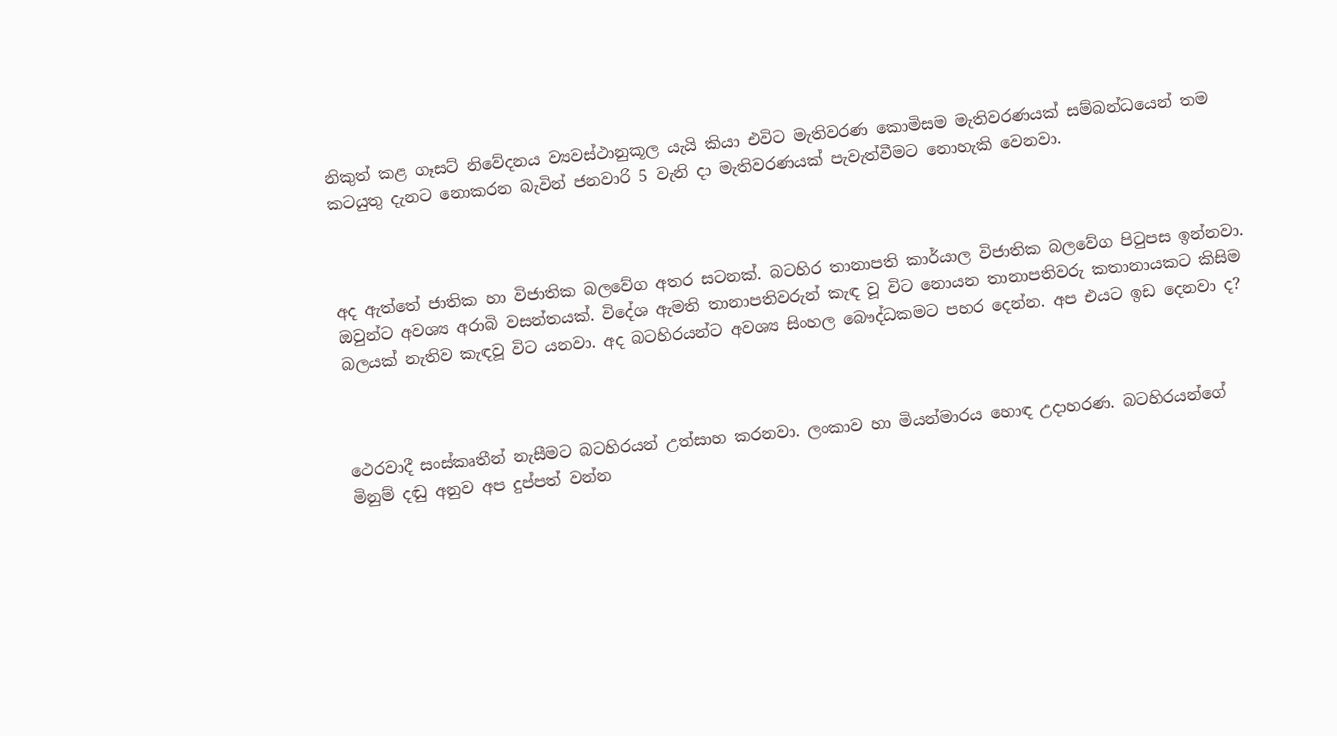නිකුත් කළ ගෑසට් නිවේදනය ව්‍යවස්ථානුකූල යැයි කියා එවිට මැතිවරණ කොමිසම මැතිවරණයක් සම්බන්ධයෙන් තම කටයුතු දැනට නොකරන බැවින් ජනවාරි 5 වැනි දා මැතිවරණයක් පැවැත්වීමට නොහැකි වෙනවා.



අද ඇත්තේ ජාතික හා විජාතික බලවේග අතර සටනක්. බටහිර තානාපති කාර්යාල විජාතික බලවේග පිටුපස ඉන්නවා. ඔවුන්ට අවශ්‍ය අරාබි වසන්තයක්. විදේශ ඇමති තානාපතිවරුන් කැඳ වූ විට නොයන තානාපතිවරු කතානායකට කිසිම බලයක් නැතිව කැඳවූ විට යනවා. අද බටහිරයන්ට අවශ්‍ය සිංහල බෞද්ධකමට පහර දෙන්න. අප එයට ඉඩ දෙනවා ද?



ථෙරවාදී සංස්කෘතීන් නැසීමට බටහිරයන් උත්සාහ කරනවා. ලංකාව හා මියන්මාරය හොඳ උදාහරණ. බටහිරයන්ගේ මිනුම් දඬු අනුව අප දුප්පත් වන්න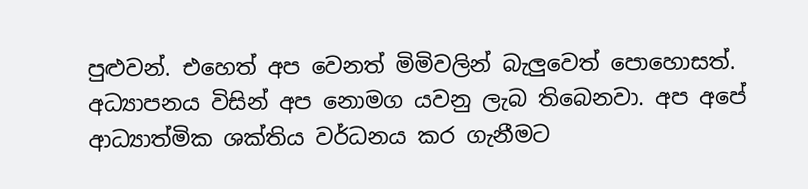පුළුවන්. එහෙත් අප වෙනත් මිමිවලින් බැලුවෙත් පොහොසත්. අධ්‍යාපනය විසින් අප නොමග යවනු ලැබ තිබෙනවා. අප අපේ ආධ්‍යාත්මික ශක්තිය වර්ධනය කර ගැනීමට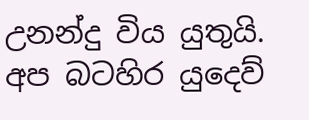උනන්දු විය යුතුයි. අප බටහිර යුදෙව්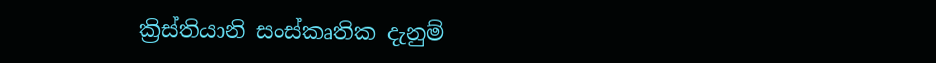ක්‍රිස්තියානි සංස්කෘතික දැනුම්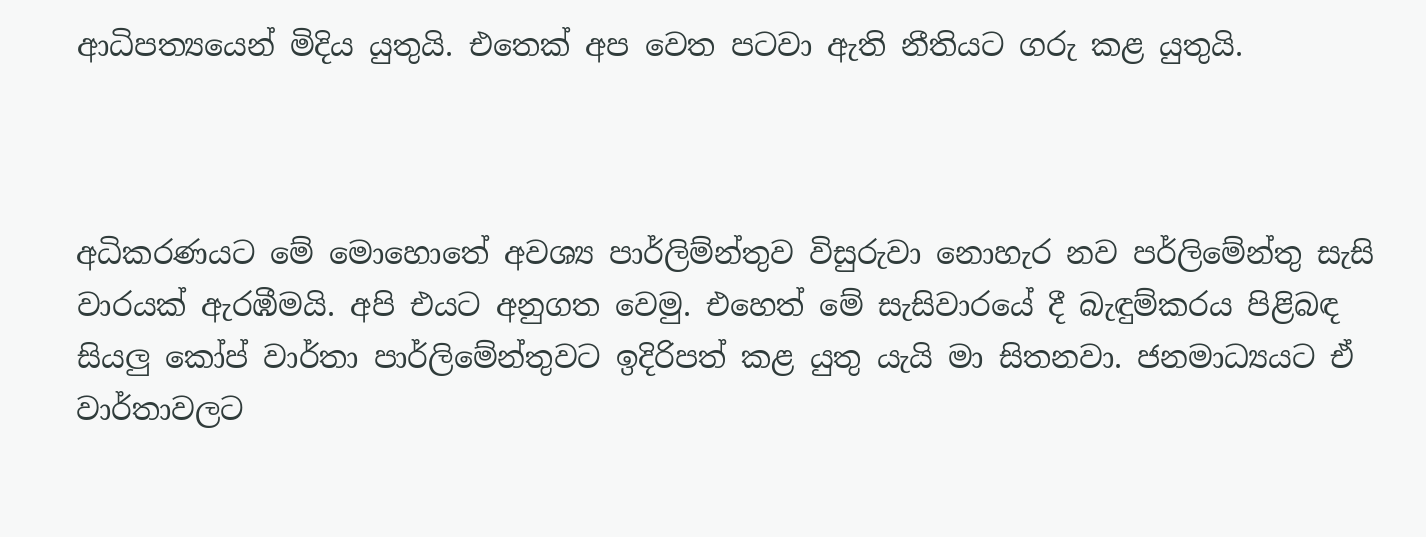ආධිපත්‍යයෙන් මිදිය යුතුයි. එතෙක් අප වෙත පටවා ඇති නීතියට ගරු කළ යුතුයි.



අධිකරණයට මේ මොහොතේ අවශ්‍ය පාර්ලිම්න්තුව විසුරුවා නොහැර නව පර්ලිමේන්තු සැසි වාරයක් ඇරඹීමයි. අපි එයට අනුගත වෙමු. එහෙත් මේ සැසිවාරයේ දී බැඳුම්කරය පිළිබඳ සියලු කෝප් වාර්තා පාර්ලිමේන්තුවට ඉදිරිපත් කළ යුතු යැයි මා සිතනවා. ජනමාධ්‍යයට ඒ වාර්තාවලට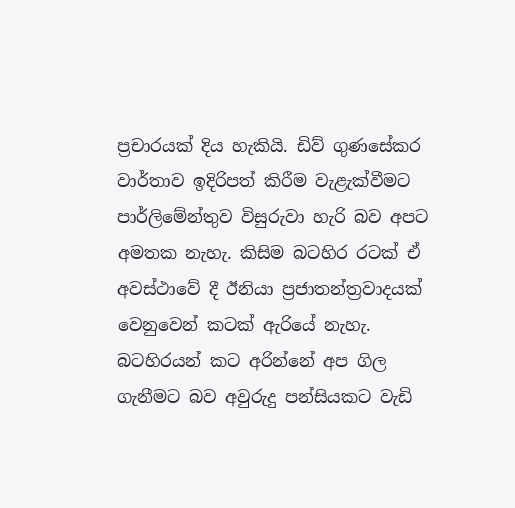ප්‍රචාරයක් දිය හැකියි. ඩිව් ගුණසේකර වාර්තාව ඉදිරිපත් කිරීම වැළැක්වීමට පාර්ලිමේන්තුව විසුරුවා හැරි බව අපට අමතක නැහැ. කිසිම බටහිර රටක් ඒ අවස්ථාවේ දී ඊනියා ප්‍රජාතන්ත්‍රවාදයක් වෙනුවෙන් කටක් ඇරියේ නැහැ. බටහිරයන් කට අරින්නේ අප ගිල ගැනීමට බව අවුරුදු පන්සියකට වැඩි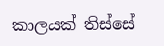කාලයක් තිස්සේ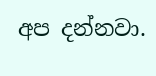අප දන්නවා.